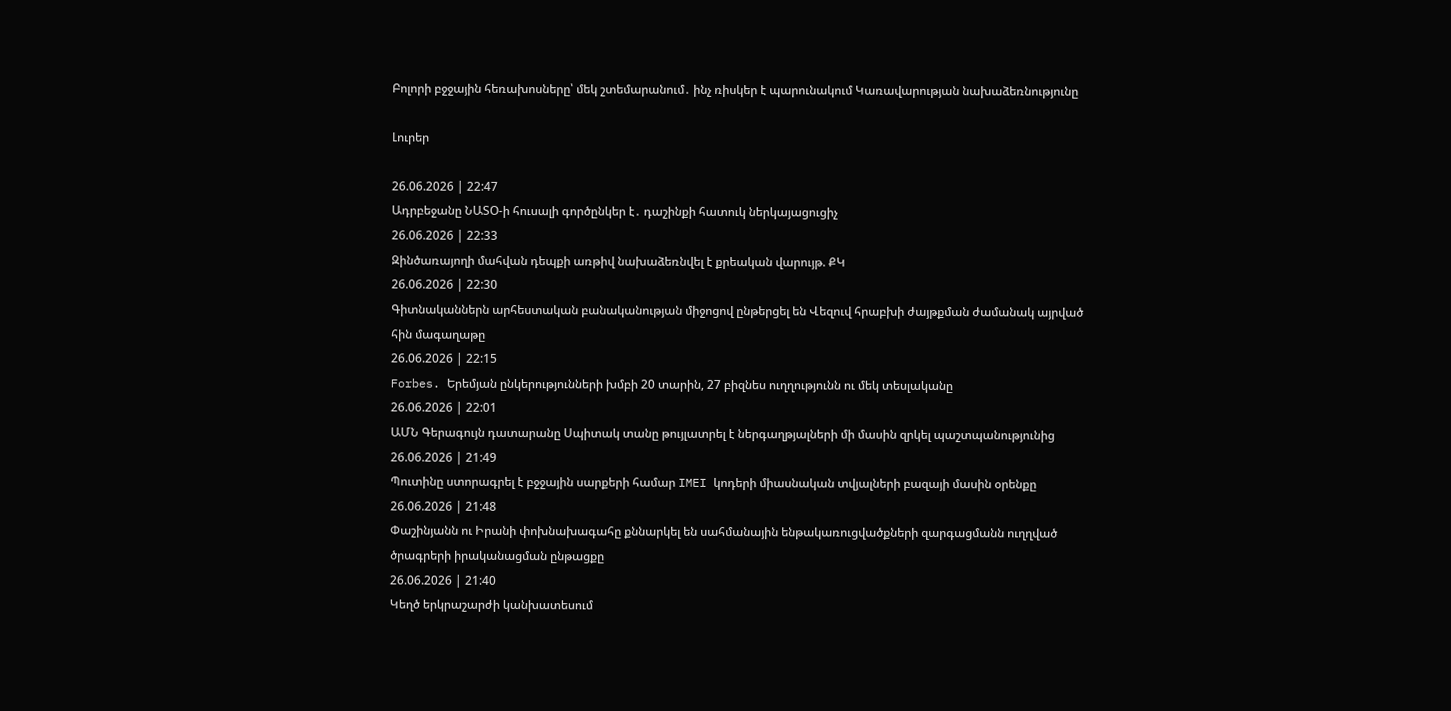Բոլորի բջջային հեռախոսները՝ մեկ շտեմարանում․ ինչ ռիսկեր է պարունակում Կառավարության նախաձեռնությունը

Լուրեր

26.06.2026 | 22:47
Ադրբեջանը ՆԱՏՕ-ի հուսալի գործընկեր է․ դաշինքի հատուկ ներկայացուցիչ
26.06.2026 | 22:33
Զինծառայողի մահվան դեպքի առթիվ նախաձեռնվել է քրեական վարույթ. ՔԿ
26.06.2026 | 22:30
Գիտնականներն արհեստական բանականության միջոցով ընթերցել են Վեզուվ հրաբխի ժայթքման ժամանակ այրված հին մագաղաթը
26.06.2026 | 22:15
Forbes. Երեմյան ընկերությունների խմբի 20 տարին, 27 բիզնես ուղղությունն ու մեկ տեսլականը
26.06.2026 | 22:01
ԱՄՆ Գերագույն դատարանը Սպիտակ տանը թույլատրել է ներգաղթյալների մի մասին զրկել պաշտպանությունից
26.06.2026 | 21:49
Պուտինը ստորագրել է բջջային սարքերի համար IMEI կոդերի միասնական տվյալների բազայի մասին օրենքը
26.06.2026 | 21:48
Փաշինյանն ու Իրանի փոխնախագահը քննարկել են սահմանային ենթակառուցվածքների զարգացմանն ուղղված ծրագրերի իրականացման ընթացքը
26.06.2026 | 21:40
Կեղծ երկրաշարժի կանխատեսում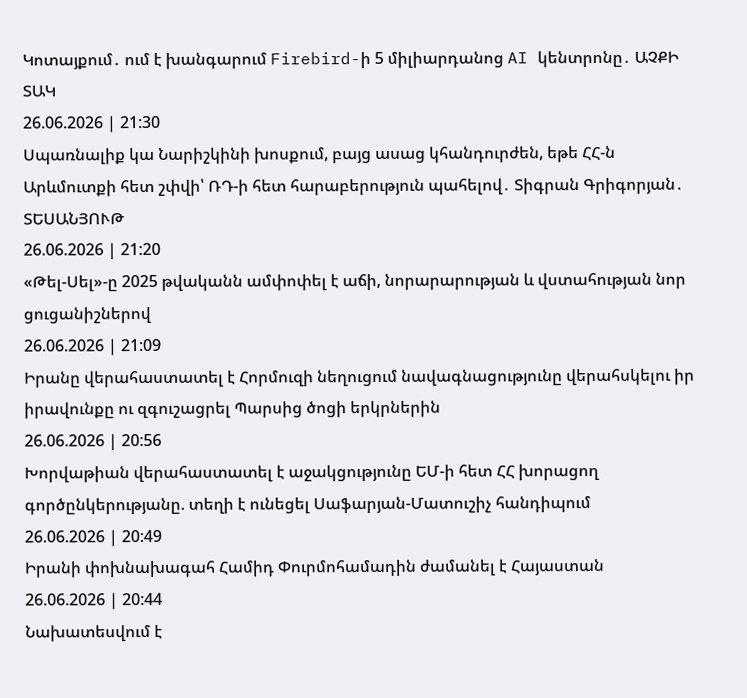Կոտայքում․ ում է խանգարում Firebird-ի 5 միլիարդանոց AI կենտրոնը․ ԱՉՔԻ ՏԱԿ
26.06.2026 | 21:30
Սպառնալիք կա Նարիշկինի խոսքում, բայց ասաց կհանդուրժեն, եթե ՀՀ-ն Արևմուտքի հետ շփվի՝ ՌԴ-ի հետ հարաբերություն պահելով․ Տիգրան Գրիգորյան․ ՏԵՍԱՆՅՈՒԹ
26.06.2026 | 21:20
«Թել-Սել»-ը 2025 թվականն ամփոփել է աճի, նորարարության և վստահության նոր ցուցանիշներով
26.06.2026 | 21:09
Իրանը վերահաստատել է Հորմուզի նեղուցում նավագնացությունը վերահսկելու իր իրավունքը ու զգուշացրել Պարսից ծոցի երկրներին
26.06.2026 | 20:56
Խորվաթիան վերահաստատել է աջակցությունը ԵՄ-ի հետ ՀՀ խորացող գործընկերությանը. տեղի է ունեցել Սաֆարյան-Մատուշիչ հանդիպում
26.06.2026 | 20:49
Իրանի փոխնախագահ Համիդ Փուրմոհամադին ժամանել է Հայաստան
26.06.2026 | 20:44
Նախատեսվում է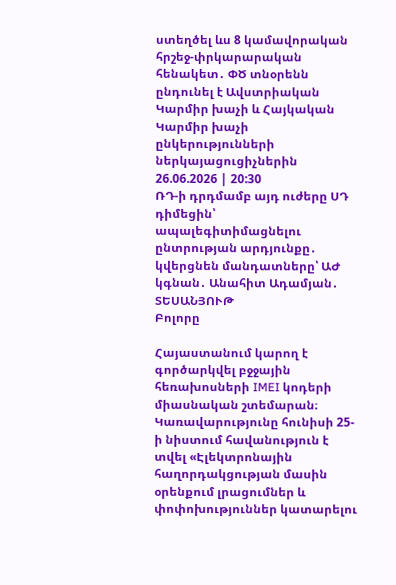ստեղծել ևս 8 կամավորական հրշեջ-փրկարարական հենակետ․ ՓԾ տնօրենն ընդունել է Ավստրիական Կարմիր խաչի և Հայկական Կարմիր խաչի ընկերությունների ներկայացուցիչներին
26.06.2026 | 20:30
ՌԴ-ի դրդմամբ այդ ուժերը ՍԴ դիմեցին՝ ապալեգիտիմացնելու ընտրության արդյունքը․ կվերցնեն մանդատները՝ ԱԺ կգնան․ Անահիտ Ադամյան․ ՏԵՍԱՆՅՈՒԹ
Բոլորը

Հայաստանում կարող է գործարկվել բջջային հեռախոսների IMEI կոդերի միասնական շտեմարան։ Կառավարությունը հունիսի 25-ի նիստում հավանություն է տվել «Էլեկտրոնային հաղորդակցության մասին օրենքում լրացումներ և փոփոխություններ կատարելու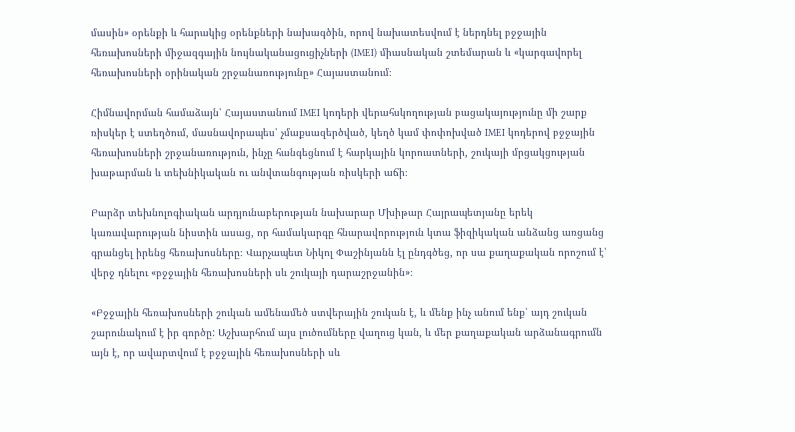մասին» օրենքի և հարակից օրենքների նախագծին, որով նախատեսվում է ներդնել բջջային հեռախոսների միջազգային նույնականացուցիչների (IMEI) միասնական շտեմարան և «կարգավորել հեռախոսների օրինական շրջանառությունը» Հայաստանում։

Հիմնավորման համաձայն՝ Հայաստանում IMEI կոդերի վերահսկողության բացակայությունը մի շարք ռիսկեր է ստեղծում, մասնավորապես՝ չմաքսազերծված, կեղծ կամ փոփոխված IMEI կոդերով բջջային հեռախոսների շրջանառություն, ինչը հանգեցնում է հարկային կորուստների, շուկայի մրցակցության խաթարման և տեխնիկական ու անվտանգության ռիսկերի աճի։

Բարձր տեխնոլոգիական արդյունաբերության նախարար Մխիթար Հայրապետյանը երեկ կառավարության նիստին ասաց, որ համակարգը հնարավորություն կտա ֆիզիկական անձանց առցանց գրանցել իրենց հեռախոսները։ Վարչապետ Նիկոլ Փաշինյանն էլ ընդգծեց, որ սա քաղաքական որոշում է՝ վերջ դնելու «բջջային հեռախոսների սև շուկայի դարաշրջանին»։

«Բջջային հեռախոսների շուկան ամենամեծ ստվերային շուկան է, և մենք ինչ անում ենք՝ այդ շուկան շարունակում է իր գործը: Աշխարհում այս լուծումները վաղուց կան, և մեր քաղաքական արձանագրումն այն է, որ ավարտվում է բջջային հեռախոսների սև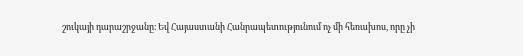շուկայի դարաշրջանը։ Եվ Հայաստանի Հանրապետությունում ոչ մի հեռախոս, որը չի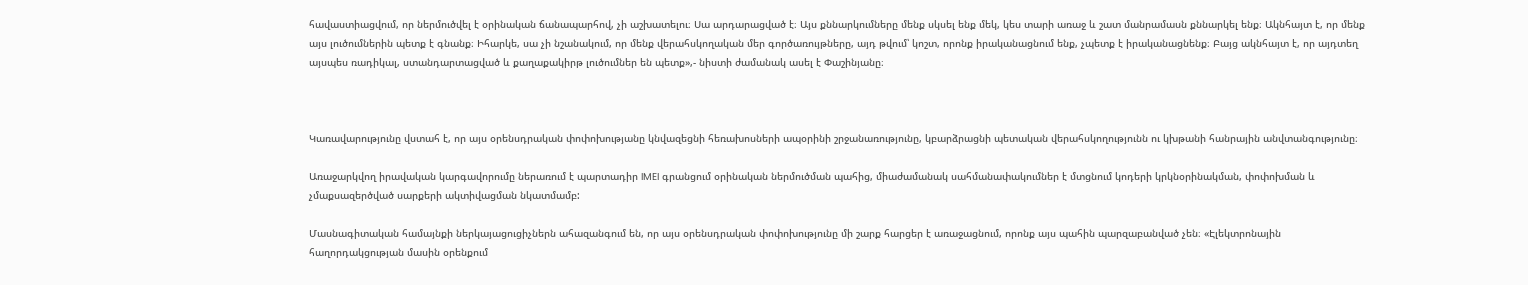հավաստիացվում, որ ներմուծվել է օրինական ճանապարհով, չի աշխատելու։ Սա արդարացված է։ Այս քննարկումները մենք սկսել ենք մեկ, կես տարի առաջ և շատ մանրամասն քննարկել ենք։ Ակնհայտ է, որ մենք այս լուծումներին պետք է գնանք։ Իհարկե, սա չի նշանակում, որ մենք վերահսկողական մեր գործառույթները, այդ թվում՝ կոշտ, որոնք իրականացնում ենք, չպետք է իրականացնենք։ Բայց ակնհայտ է, որ այդտեղ այսպես ռադիկալ, ստանդարտացված և քաղաքակիրթ լուծումներ են պետք»,- նիստի ժամանակ ասել է Փաշինյանը։



Կառավարությունը վստահ է, որ այս օրենսդրական փոփոխությանը կնվազեցնի հեռախոսների ապօրինի շրջանառությունը, կբարձրացնի պետական վերահսկողությունն ու կխթանի հանրային անվտանգությունը։

Առաջարկվող իրավական կարգավորումը ներառում է պարտադիր IMEI գրանցում օրինական ներմուծման պահից, միաժամանակ սահմանափակումներ է մտցնում կոդերի կրկնօրինակման, փոփոխման և չմաքսազերծված սարքերի ակտիվացման նկատմամբ:

Մասնագիտական համայնքի ներկայացուցիչներն ահազանգում են, որ այս օրենսդրական փոփոխությունը մի շարք հարցեր է առաջացնում, որոնք այս պահին պարզաբանված չեն։ «Էլեկտրոնային հաղորդակցության մասին օրենքում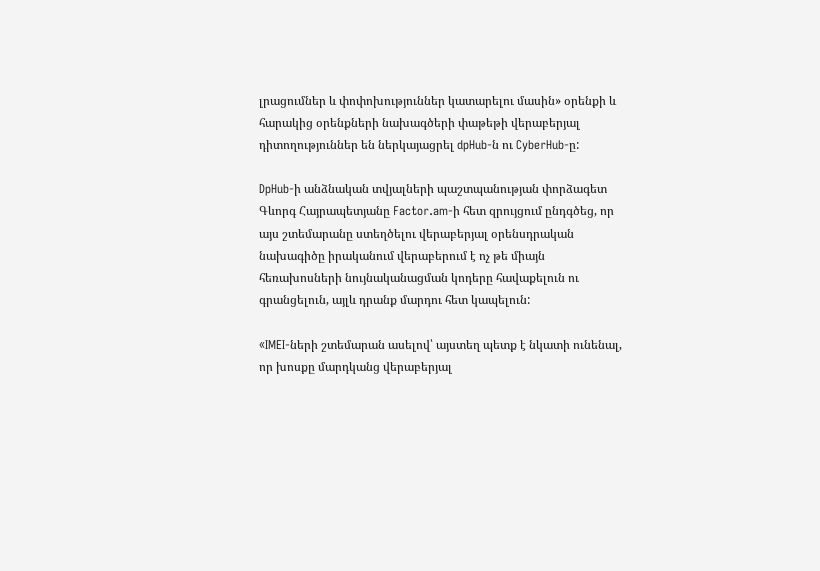լրացումներ և փոփոխություններ կատարելու մասին» օրենքի և հարակից օրենքների նախագծերի փաթեթի վերաբերյալ դիտողություններ են ներկայացրել dpHub-ն ու CyberHub-ը:

DpHub-ի անձնական տվյալների պաշտպանության փորձագետ Գևորգ Հայրապետյանը Factor.am-ի հետ զրույցում ընդգծեց, որ այս շտեմարանը ստեղծելու վերաբերյալ օրենսդրական նախագիծը իրականում վերաբերում է ոչ թե միայն հեռախոսների նույնականացման կոդերը հավաքելուն ու գրանցելուն, այլև դրանք մարդու հետ կապելուն:

«IMEI-ների շտեմարան ասելով՝ այստեղ պետք է նկատի ունենալ, որ խոսքը մարդկանց վերաբերյալ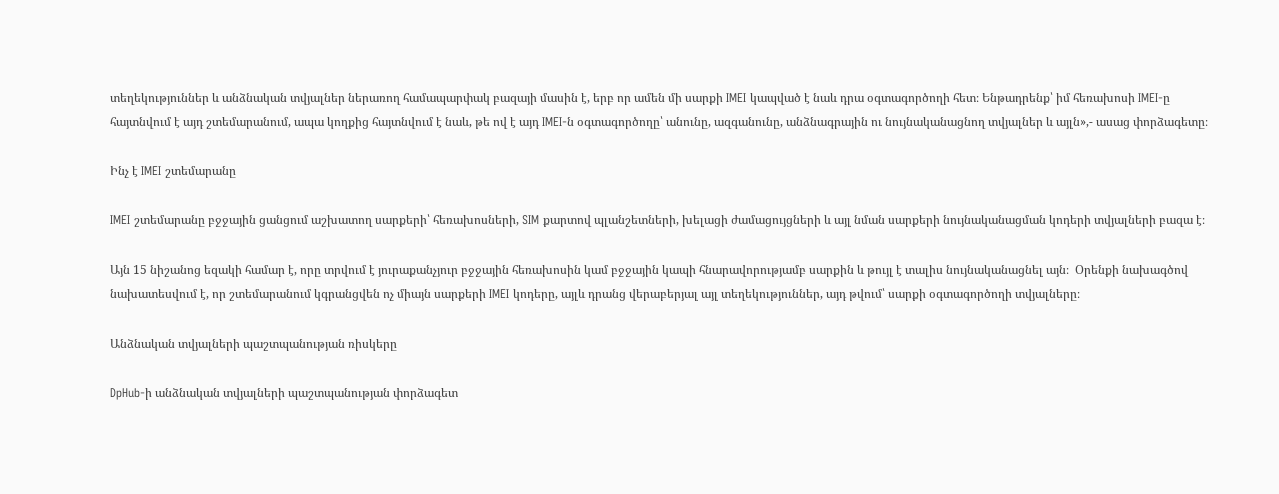տեղեկություններ և անձնական տվյալներ ներառող համապարփակ բազայի մասին է, երբ որ ամեն մի սարքի IMEI կապված է նաև դրա օգտագործողի հետ։ Ենթադրենք՝ իմ հեռախոսի IMEI-ը հայտնվում է այդ շտեմարանում, ապա կողքից հայտնվում է նաև, թե ով է այդ IMEI-ն օգտագործողը՝ անունը, ազգանունը, անձնագրային ու նույնականացնող տվյալներ և այլն»,- ասաց փորձագետը։

Ինչ է IMEI շտեմարանը

IMEI շտեմարանը բջջային ցանցում աշխատող սարքերի՝ հեռախոսների, SIM քարտով պլանշետների, խելացի ժամացույցների և այլ նման սարքերի նույնականացման կոդերի տվյալների բազա է։

Այն 15 նիշանոց եզակի համար է, որը տրվում է յուրաքանչյուր բջջային հեռախոսին կամ բջջային կապի հնարավորությամբ սարքին և թույլ է տալիս նույնականացնել այն։  Օրենքի նախագծով նախատեսվում է, որ շտեմարանում կգրանցվեն ոչ միայն սարքերի IMEI կոդերը, այլև դրանց վերաբերյալ այլ տեղեկություններ, այդ թվում՝ սարքի օգտագործողի տվյալները։

Անձնական տվյալների պաշտպանության ռիսկերը

DpHub-ի անձնական տվյալների պաշտպանության փորձագետ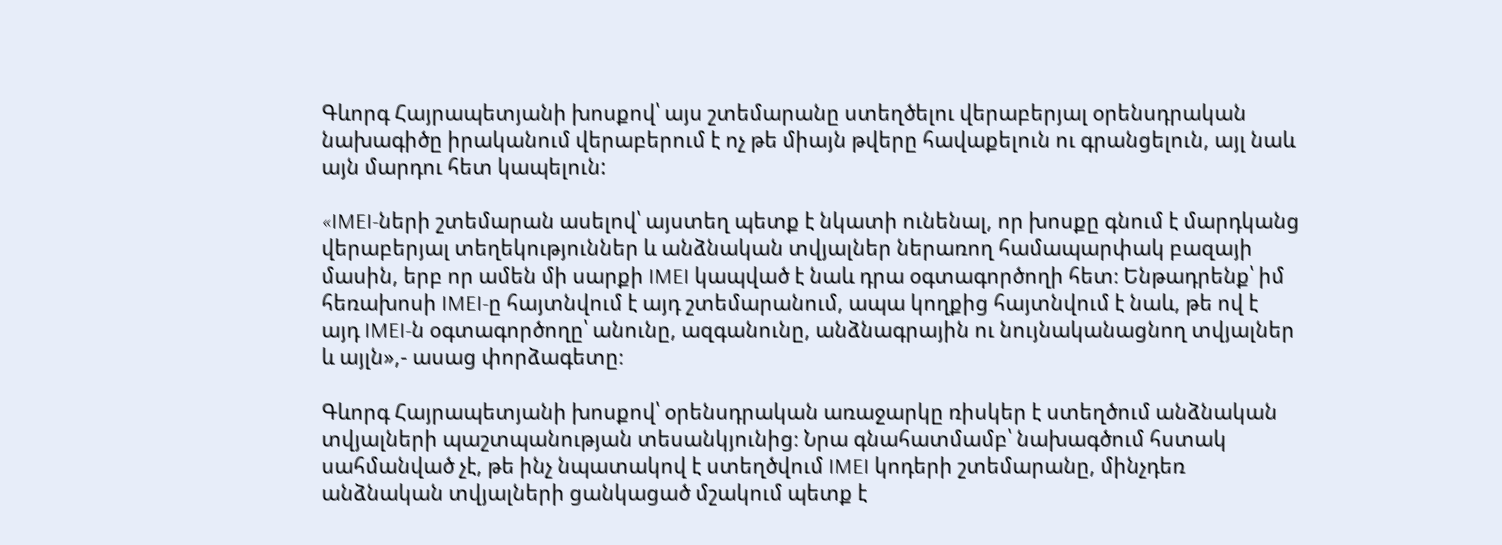Գևորգ Հայրապետյանի խոսքով՝ այս շտեմարանը ստեղծելու վերաբերյալ օրենսդրական նախագիծը իրականում վերաբերում է ոչ թե միայն թվերը հավաքելուն ու գրանցելուն, այլ նաև այն մարդու հետ կապելուն:

«IMEI-ների շտեմարան ասելով՝ այստեղ պետք է նկատի ունենալ, որ խոսքը գնում է մարդկանց վերաբերյալ տեղեկություններ և անձնական տվյալներ ներառող համապարփակ բազայի մասին, երբ որ ամեն մի սարքի IMEI կապված է նաև դրա օգտագործողի հետ։ Ենթադրենք՝ իմ հեռախոսի IMEI-ը հայտնվում է այդ շտեմարանում, ապա կողքից հայտնվում է նաև, թե ով է այդ IMEI-ն օգտագործողը՝ անունը, ազգանունը, անձնագրային ու նույնականացնող տվյալներ և այլն»,- ասաց փորձագետը։

Գևորգ Հայրապետյանի խոսքով՝ օրենսդրական առաջարկը ռիսկեր է ստեղծում անձնական տվյալների պաշտպանության տեսանկյունից։ Նրա գնահատմամբ՝ նախագծում հստակ սահմանված չէ, թե ինչ նպատակով է ստեղծվում IMEI կոդերի շտեմարանը, մինչդեռ անձնական տվյալների ցանկացած մշակում պետք է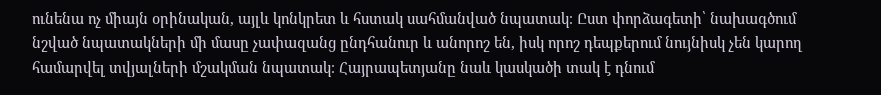ունենա ոչ միայն օրինական, այլև կոնկրետ և հստակ սահմանված նպատակ։ Ըստ փորձագետի՝ նախագծում նշված նպատակների մի մասը չափազանց ընդհանուր և անորոշ են, իսկ որոշ դեպքերում նույնիսկ չեն կարող համարվել տվյալների մշակման նպատակ։ Հայրապետյանը նաև կասկածի տակ է դնում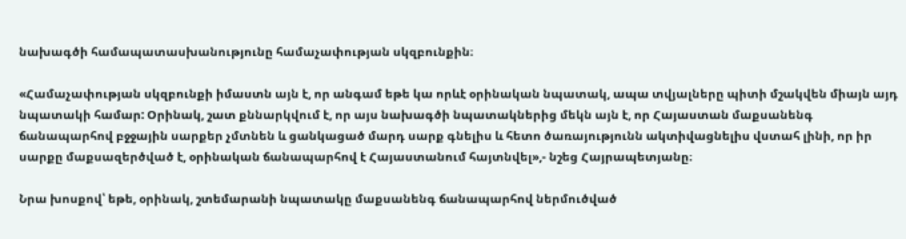նախագծի համապատասխանությունը համաչափության սկզբունքին։

«Համաչափության սկզբունքի իմաստն այն է, որ անգամ եթե կա որևէ օրինական նպատակ, ապա տվյալները պիտի մշակվեն միայն այդ նպատակի համար: Օրինակ, շատ քննարկվում է, որ այս նախագծի նպատակներից մեկն այն է, որ Հայաստան մաքսանենգ ճանապարհով բջջային սարքեր չմտնեն և ցանկացած մարդ սարք գնելիս և հետո ծառայությունն ակտիվացնելիս վստահ լինի, որ իր սարքը մաքսազերծված է, օրինական ճանապարհով է Հայաստանում հայտնվել»,- նշեց Հայրապետյանը։

Նրա խոսքով՝ եթե, օրինակ, շտեմարանի նպատակը մաքսանենգ ճանապարհով ներմուծված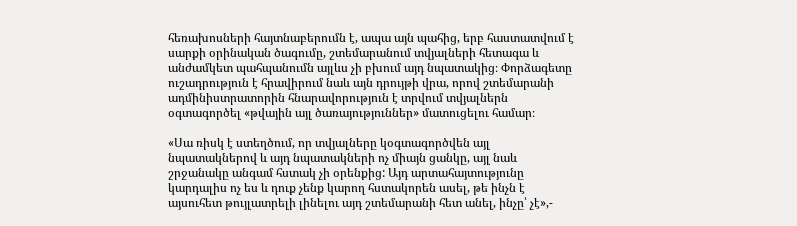հեռախոսների հայտնաբերումն է, ապա այն պահից, երբ հաստատվում է սարքի օրինական ծագումը, շտեմարանում տվյալների հետագա և անժամկետ պահպանումն այլևս չի բխում այդ նպատակից։ Փորձագետը ուշադրություն է հրավիրում նաև այն դրույթի վրա, որով շտեմարանի ադմինիստրատորին հնարավորություն է տրվում տվյալներն օգտագործել «թվային այլ ծառայություններ» մատուցելու համար։

«Սա ռիսկ է ստեղծում, որ տվյալները կօգտագործվեն այլ նպատակներով և այդ նպատակների ոչ միայն ցանկը, այլ նաև շրջանակը անգամ հստակ չի օրենքից: Այդ արտահայտությունը կարդալիս ոչ ես և դուք չենք կարող հստակորեն ասել, թե ինչն է այսուհետ թույլատրելի լինելու այդ շտեմարանի հետ անել, ինչը՝ չէ»,-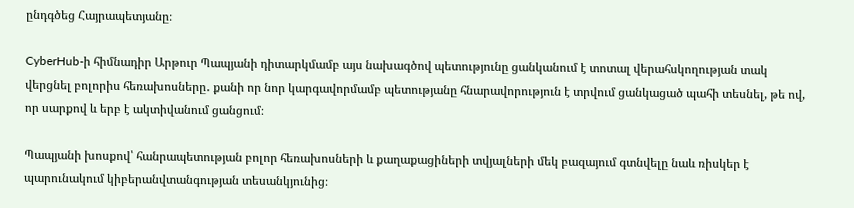ընդգծեց Հայրապետյանը։

CyberHub-ի հիմնադիր Արթուր Պապյանի դիտարկմամբ այս նախագծով պետությունը ցանկանում է տոտալ վերահսկողության տակ վերցնել բոլորիս հեռախոսները․ քանի որ նոր կարգավորմամբ պետությանը հնարավորություն է տրվում ցանկացած պահի տեսնել, թե ով, որ սարքով և երբ է ակտիվանում ցանցում։

Պապյանի խոսքով՝ հանրապետության բոլոր հեռախոսների և քաղաքացիների տվյալների մեկ բազայում գտնվելը նաև ռիսկեր է պարունակում կիբերանվտանգության տեսանկյունից։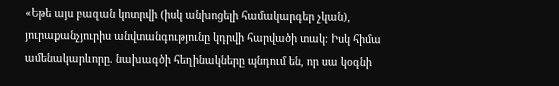«Եթե այս բազան կոտրվի (իսկ անխոցելի համակարգեր չկան), յուրաքանչյուրիս անվտանգությունը կդրվի հարվածի տակ։ Իսկ հիմա ամենակարևորը. նախագծի հեղինակները պնդում են, որ սա կօգնի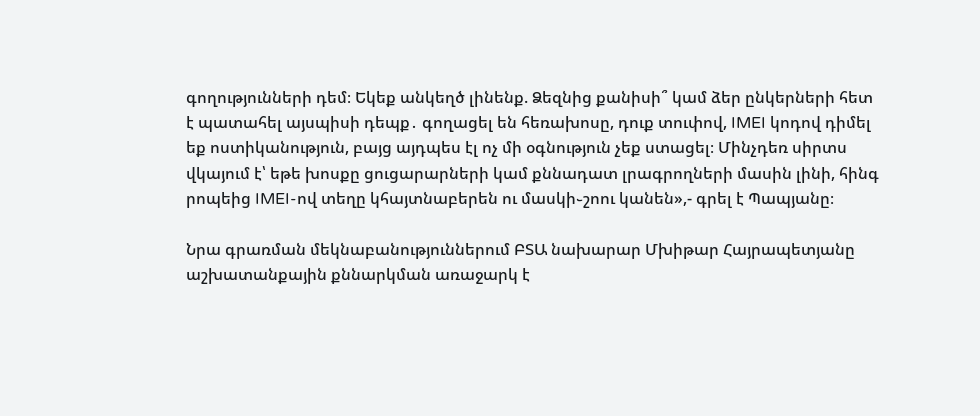գողությունների դեմ։ Եկեք անկեղծ լինենք. Ձեզնից քանիսի՞ կամ ձեր ընկերների հետ է պատահել այսպիսի դեպք․ գողացել են հեռախոսը, դուք տուփով, IMEI կոդով դիմել եք ոստիկանություն, բայց այդպես էլ ոչ մի օգնություն չեք ստացել։ Մինչդեռ սիրտս վկայում է՝ եթե խոսքը ցուցարարների կամ քննադատ լրագրողների մասին լինի, հինգ րոպեից IMEI-ով տեղը կհայտնաբերեն ու մասկի֊շոու կանեն»,- գրել է Պապյանը։

Նրա գրառման մեկնաբանություններում ԲՏԱ նախարար Մխիթար Հայրապետյանը աշխատանքային քննարկման առաջարկ է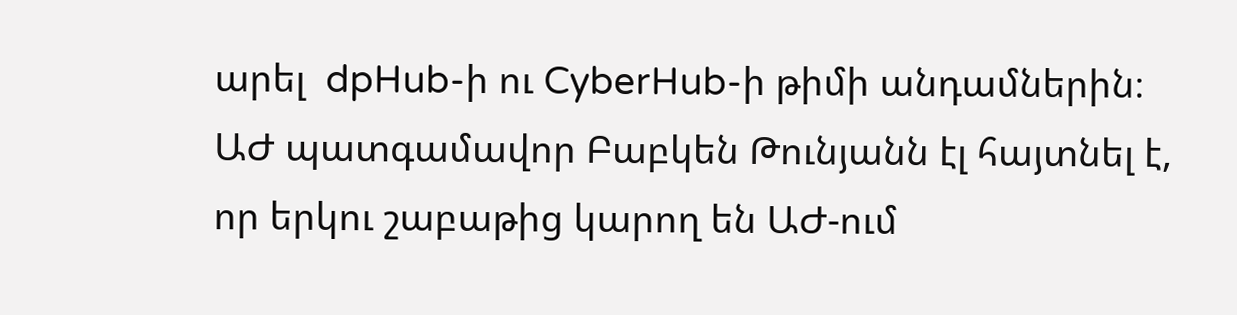արել  dpHub-ի ու CyberHub-ի թիմի անդամներին։ ԱԺ պատգամավոր Բաբկեն Թունյանն էլ հայտնել է, որ երկու շաբաթից կարող են ԱԺ-ում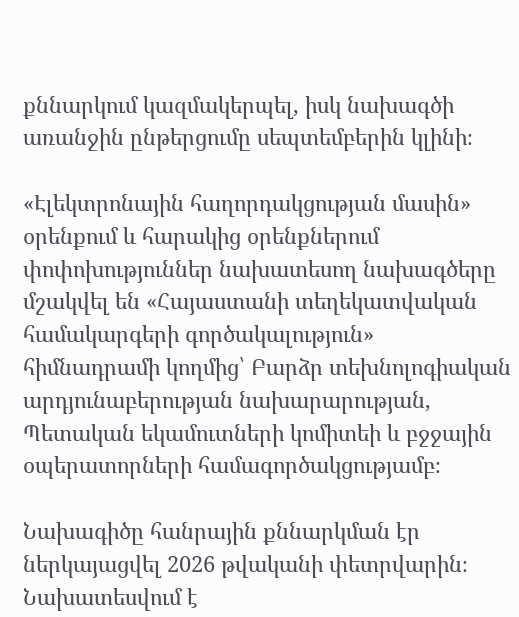քննարկում կազմակերպել, իսկ նախագծի առանջին ընթերցումը սեպտեմբերին կլինի։

«Էլեկտրոնային հաղորդակցության մասին» օրենքում և հարակից օրենքներում փոփոխություններ նախատեսող նախագծերը մշակվել են «Հայաստանի տեղեկատվական համակարգերի գործակալություն» հիմնադրամի կողմից՝ Բարձր տեխնոլոգիական արդյունաբերության նախարարության, Պետական եկամուտների կոմիտեի և բջջային օպերատորների համագործակցությամբ։

Նախագիծը հանրային քննարկման էր ներկայացվել 2026 թվականի փետրվարին։ Նախատեսվում է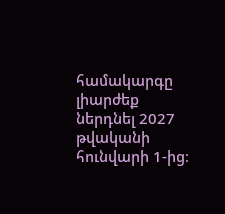համակարգը լիարժեք ներդնել 2027 թվականի հունվարի 1-ից։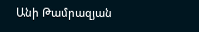Անի Թամրազյան